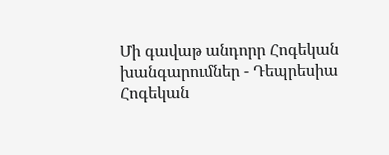Մի գավաթ անդորր Հոգեկան խանգարումներ - Դեպրեսիա
Հոգեկան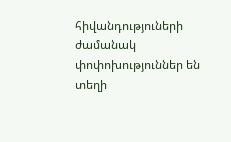հիվանդություների ժամանակ փոփոխություններ են տեղի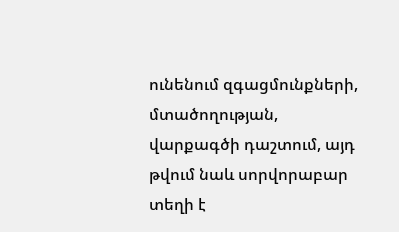ունենում զգացմունքների, մտածողության, վարքագծի դաշտում, այդ թվում նաև սորվորաբար տեղի է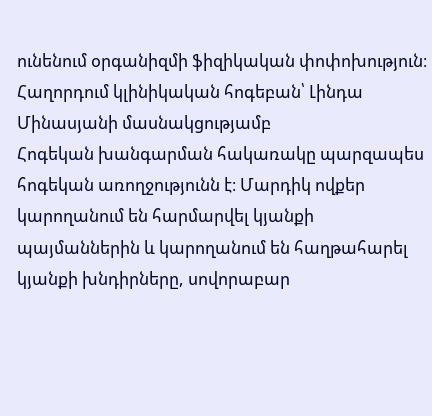ունենում օրգանիզմի ֆիզիկական փոփոխություն։ Հաղորդում կլինիկական հոգեբան՝ Լինդա Մինասյանի մասնակցությամբ
Հոգեկան խանգարման հակառակը պարզապես հոգեկան առողջությունն է։ Մարդիկ ովքեր կարողանում են հարմարվել կյանքի պայմաններին և կարողանում են հաղթահարել կյանքի խնդիրները, սովորաբար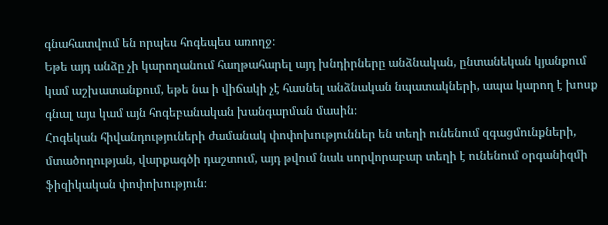գնահատվում են որպես հոգեպես առողջ։
Եթե այդ անձը չի կարողանում հաղթահարել այդ խնդիրները անձնական, ընտանեկան կյանքում կամ աշխատանքում, եթե նա ի վիճակի չէ հասնել անձնական նպատակների, ապա կարող է խոսք գնալ այս կամ այն հոգեբանական խանգարման մասին։
Հոգեկան հիվանդություների ժամանակ փոփոխություններ են տեղի ունենում զգացմունքների, մտածողության, վարքագծի դաշտում, այդ թվում նաև սորվորաբար տեղի է ունենում օրգանիզմի ֆիզիկական փոփոխություն։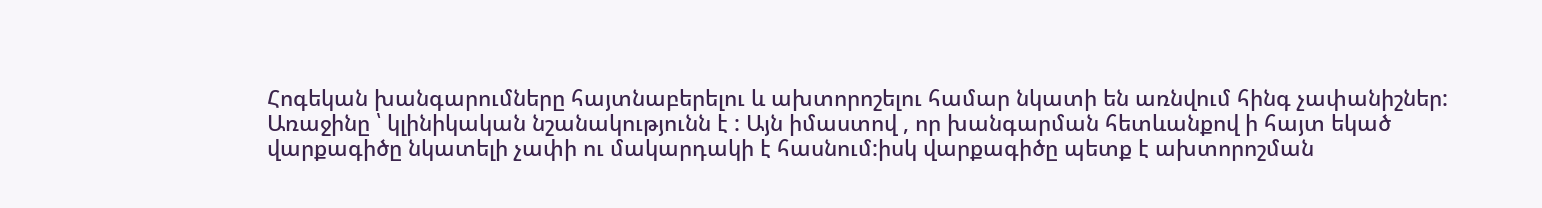Հոգեկան խանգարումները հայտնաբերելու և ախտորոշելու համար նկատի են առնվում հինգ չափանիշներ:
Առաջինը ՝ կլինիկական նշանակությունն է : Այն իմաստով , որ խանգարման հետևանքով ի հայտ եկած վարքագիծը նկատելի չափի ու մակարդակի է հասնում:իսկ վարքագիծը պետք է ախտորոշման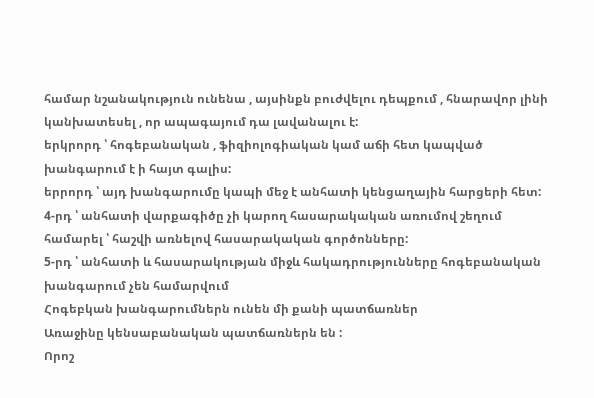համար նշանակություն ունենա , այսինքն բուժվելու դեպքում , հնարավոր լինի կանխատեսել , որ ապագայում դա լավանալու է:
երկրորդ ՝ հոգեբանական , ֆիզիոլոգիական կամ աճի հետ կապված խանգարում է ի հայտ գալիս:
երրորդ ՝ այդ խանգարումը կապի մեջ է անհատի կենցաղային հարցերի հետ:
4-րդ ՝ անհատի վարքագիծը չի կարող հասարակական առումով շեղում համարել ՝ հաշվի առնելով հասարակական գործոնները:
5-րդ ՝ անհատի և հասարակության միջև հակադրությունները հոգեբանական խանգարում չեն համարվում
Հոգեբկան խանգարումներն ունեն մի քանի պատճառներ
Առաջինը կենսաբանական պատճառներն են :
Որոշ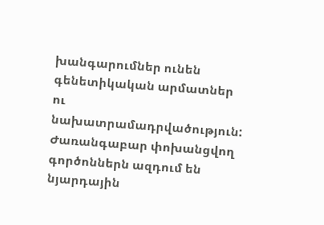խանգարումներ ունեն գենետիկական արմատներ ու նախատրամադրվածություն: Ժառանգաբար փոխանցվող գործոններն ազդում են նյարդային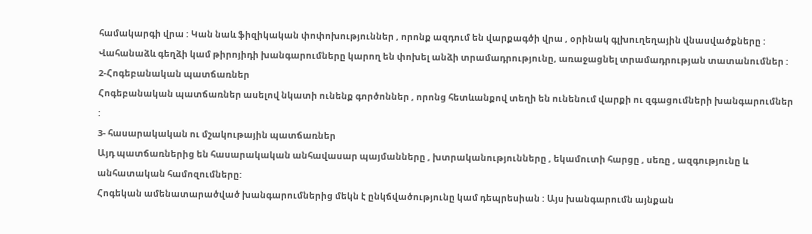համակարգի վրա : Կան նաև ֆիզիկական փոփոխություններ , որոնք ազդում են վարքագծի վրա , օրինակ գլխուղեղային վնասվածքները : Վահանաձև գեղձի կամ թիրոյիդի խանգարումները կարող են փոխել անձի տրամադրությունը, առաջացնել տրամադրության տատանումներ :
2-Հոգեբանական պատճառներ
Հոգեբանական պատճառներ ասելով նկատի ունենք գործոններ , որոնց հետևանքով տեղի են ունենում վարքի ու զգացումների խանգարումներ :
3- հասարակական ու մշակութային պատճառներ
Այդ պատճառներից են հասարակական անհավասար պայմանները , խտրականությունները , եկամուտի հարցը , սեռը , ազգությունը և անհատական համոզումները:
Հոգեկան ամենատարածված խանգարումներից մեկն է ընկճվածությունը կամ դեպրեսիան : Այս խանգարումն այնքան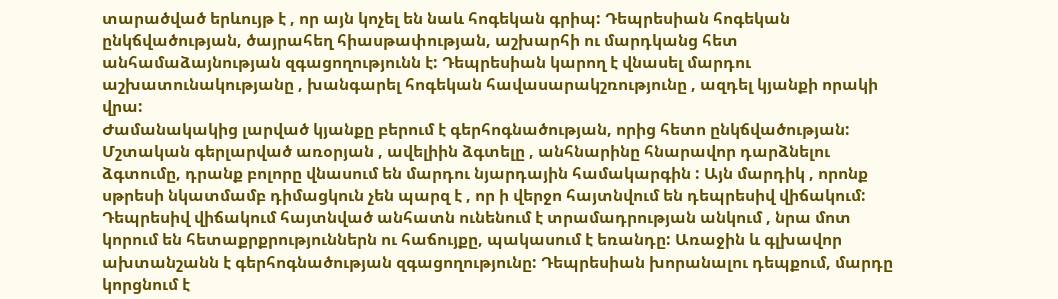տարածված երևույթ է , որ այն կոչել են նաև հոգեկան գրիպ: Դեպրեսիան հոգեկան ընկճվածության, ծայրահեղ հիասթափության, աշխարհի ու մարդկանց հետ անհամաձայնության զգացողությունն է: Դեպրեսիան կարող է վնասել մարդու աշխատունակությանը , խանգարել հոգեկան հավասարակշռությունը , ազդել կյանքի որակի վրա:
Ժամանակակից լարված կյանքը բերում է գերհոգնածության, որից հետո ընկճվածության: Մշտական գերլարված առօրյան , ավելիին ձգտելը , անհնարինը հնարավոր դարձնելու ձգտումը, դրանք բոլորը վնասում են մարդու նյարդային համակարգին : Այն մարդիկ , որոնք սթրեսի նկատմամբ դիմացկուն չեն պարզ է , որ ի վերջո հայտնվում են դեպրեսիվ վիճակում:
Դեպրեսիվ վիճակում հայտնված անհատն ունենում է տրամադրության անկում , նրա մոտ կորում են հետաքրքրություններն ու հաճույքը, պակասում է եռանդը: Առաջին և գլխավոր ախտանշանն է գերհոգնածության զգացողությունը: Դեպրեսիան խորանալու դեպքում, մարդը կորցնում է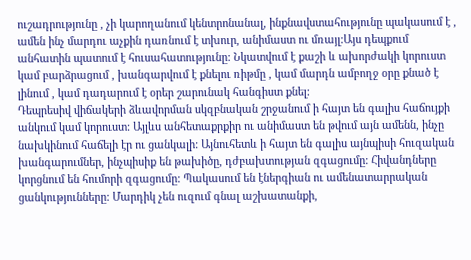ուշադրությունը , չի կարողանում կենտրոնանալ, ինքնավստահությունը պակասում է , ամեն ինչ մարդու աչքին դառնում է տխուր, անիմաստ ու մռայլ:Այս դեպքում անհատին պատում է հուսահատությունը: Նկատվում է քաշի և ախորժակի կորուստ կամ բարձրացում , խանգարվում է քնելու ռիթմը , կամ մարդն ամբողջ օրը քնած է լինում , կամ դադարում է օրեր շարունակ հանգիստ քնել:
Դեպրեսիվ վիճակերի ձևավորման սկզբնական շրջանում ի հայտ են գալիս հաճույքի անկում կամ կորուստ: Այլևս անհետաքրքիր ու անիմաստ են թվում այն ամենն, ինչը նախկինում հաճելի էր ու ցանկալի: Այնուհետև ի հայտ են գալիս այնպիսի հուզական խանգարումներ, ինչպիսիք են թախիծը, դժբախտության զգացումը: Հիվանդները կորցնում են հումորի զգացումը: Պակասում են էներգիան ու ամենատարրական ցանկությունները: Մարդիկ չեն ուզում գնալ աշխատանքի,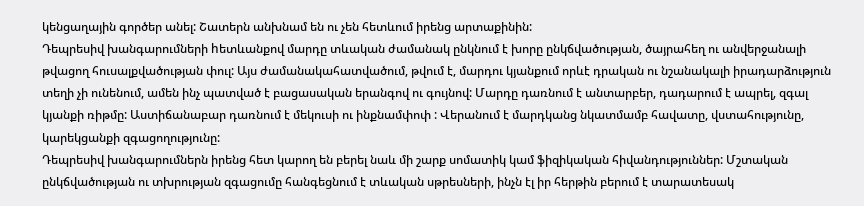կենցաղային գործեր անել: Շատերն անխնամ են ու չեն հետևում իրենց արտաքինին:
Դեպրեսիվ խանգարումների hետևանքով մարդը տևական ժամանակ ընկնում է խորը ընկճվածության, ծայրահեղ ու անվերջանալի թվացող հուսալքվածության փուլ: Այս ժամանակահատվածում, թվում է, մարդու կյանքում որևէ դրական ու նշանակալի իրադարձություն տեղի չի ունենում, ամեն ինչ պատված է բացասական երանգով ու գույնով: Մարդը դառնում է անտարբեր, դադարում է ապրել, զգալ կյանքի ռիթմը: Աստիճանաբար դառնում է մեկուսի ու ինքնամփոփ : Վերանում է մարդկանց նկատմամբ հավատը, վստահությունը, կարեկցանքի զգացողությունը:
Դեպրեսիվ խանգարումներն իրենց հետ կարող են բերել նաև մի շարք սոմատիկ կամ ֆիզիկական հիվանդություններ: Մշտական ընկճվածության ու տխրության զգացումը հանգեցնում է տևական սթրեսների, ինչն էլ իր հերթին բերում է տարատեսակ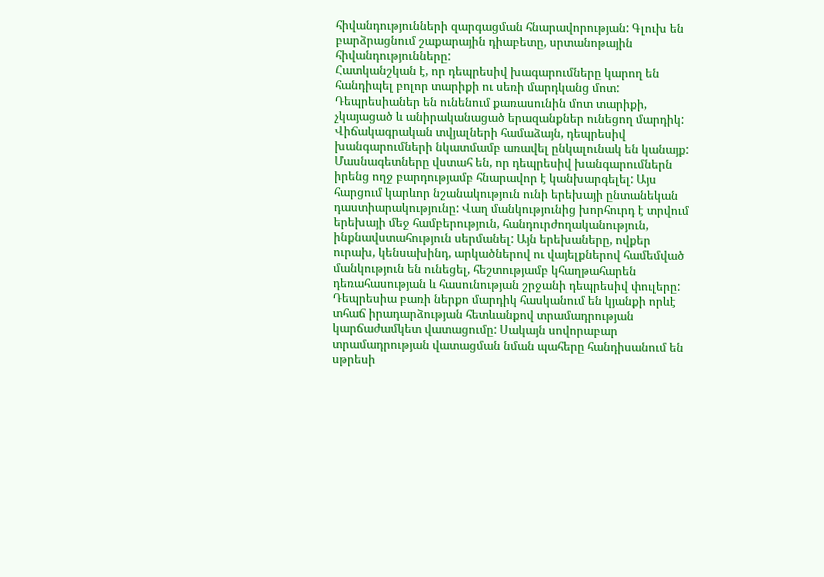հիվանդությունների զարգացման հնարավորության: Գլուխ են բարձրացնում շաքարային դիաբետը, սրտանոթային հիվանդությունները:
Հատկանշկան է, որ դեպրեսիվ խագարումները կարող են հանդիպել բոլոր տարիքի ու սեռի մարդկանց մոտ: Դեպրեսիաներ են ունենում քառասունին մոտ տարիքի, չկայացած և անիրականացած երազանքներ ունեցող մարդիկ: Վիճակագրական տվյալների համաձայն, դեպրեսիվ խանգարումների նկատմամբ առավել ընկալունակ են կանայք:
Մասնագետները վստահ են, որ դեպրեսիվ խանգարումներն իրենց ողջ բարդությամբ հնարավոր է կանխարգելել: Այս հարցում կարևոր նշանակություն ունի երեխայի ընտանեկան դաստիարակությունը: Վաղ մանկությունից խորհուրդ է տրվում երեխայի մեջ համբերություն, հանդուրժողականություն, ինքնավստահություն սերմանել: Այն երեխաները, ովքեր ուրախ, կենսախինդ, արկածներով ու վայելքներով համեմված մանկություն են ունեցել, հեշտությամբ կհաղթահարեն դեռահասության և հասունության շրջանի դեպրեսիվ փուլերը:
Դեպրեսիա բառի ներքո մարդիկ հասկանում են կյանքի որևէ տհաճ իրադարձության հետևանքով տրամադրության կարճաժամկետ վատացումը: Սակայն սովորաբար տրամադրության վատացման նման պահերը հանդիսանում են սթրեսի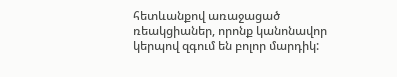հետևանքով առաջացած ռեակցիաներ, որոնք կանոնավոր կերպով զգում են բոլոր մարդիկ: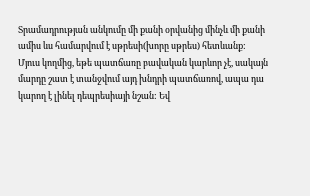Տրամադրության անկումը մի քանի օրվանից մինչև մի քանի ամիս ևս համարվում է սթրեսի(խորը սթրես) հետևանք:
Մյուս կողմից, եթե պատճառը բավական կարևոր չէ, սակայն մարդը շատ է տանջվում այդ խնդրի պատճառով, ապա դա կարող է լինել դեպրեսիայի նշան: Եվ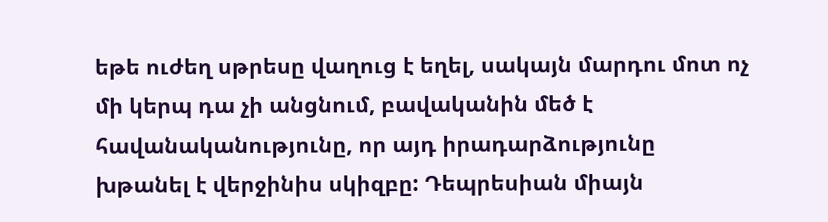եթե ուժեղ սթրեսը վաղուց է եղել, սակայն մարդու մոտ ոչ մի կերպ դա չի անցնում, բավականին մեծ է հավանականությունը, որ այդ իրադարձությունը խթանել է վերջինիս սկիզբը: Դեպրեսիան միայն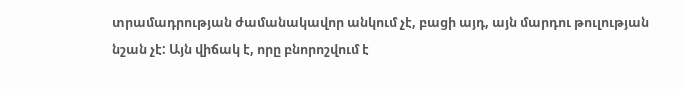տրամադրության ժամանակավոր անկում չէ, բացի այդ, այն մարդու թուլության նշան չէ: Այն վիճակ է, որը բնորոշվում է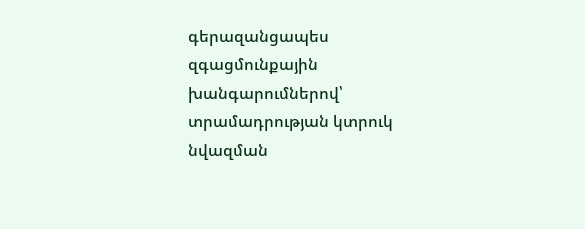գերազանցապես զգացմունքային խանգարումներով՝ տրամադրության կտրուկ նվազման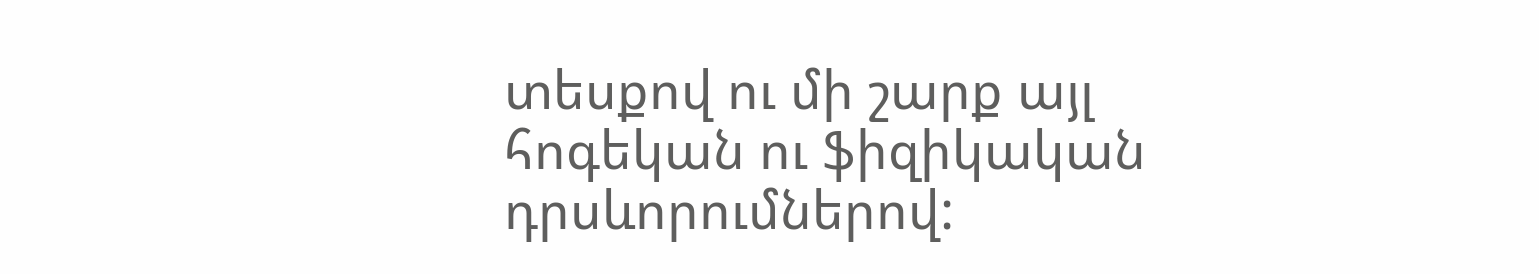տեսքով ու մի շարք այլ հոգեկան ու ֆիզիկական դրսևորումներով: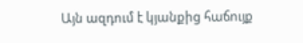Այն ազդում է կյանքից հաճույք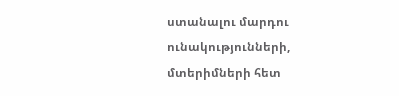ստանալու մարդու ունակությունների, մտերիմների հետ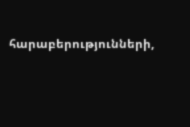հարաբերությունների,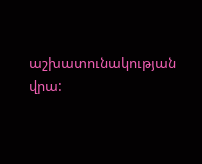աշխատունակության վրա: